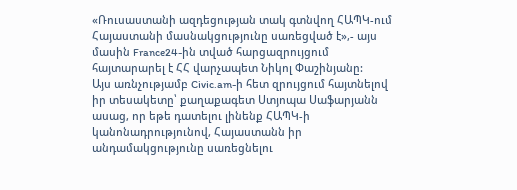«Ռուսաստանի ազդեցության տակ գտնվող ՀԱՊԿ-ում Հայաստանի մասնակցությունը սառեցված է»,- այս մասին France24-ին տված հարցազրույցում հայտարարել է ՀՀ վարչապետ Նիկոլ Փաշինյանը:
Այս առնչությամբ Civic.am-ի հետ զրույցում հայտնելով իր տեսակետը՝ քաղաքագետ Ստյոպա Սաֆարյանն ասաց, որ եթե դատելու լինենք ՀԱՊԿ-ի կանոնադրությունով, Հայաստանն իր անդամակցությունը սառեցնելու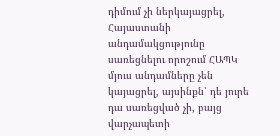դիմում չի ներկայացրել, Հայաստանի անդամակցությունը սառեցնելու որոշում ՀԱՊԿ մյուս անդամները չեն կայացրել, այսինքն՝ դե յուրե դա սառեցված չի, բայց վարչապետի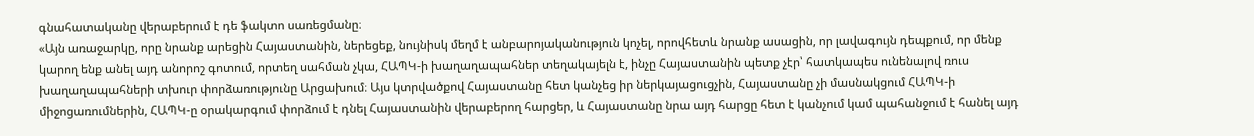գնահատականը վերաբերում է դե ֆակտո սառեցմանը։
«Այն առաջարկը, որը նրանք արեցին Հայաստանին, ներեցեք, նույնիսկ մեղմ է անբարոյականություն կոչել, որովհետև նրանք ասացին, որ լավագույն դեպքում, որ մենք կարող ենք անել այդ անորոշ գոտում, որտեղ սահման չկա, ՀԱՊԿ-ի խաղաղապահներ տեղակայելն է, ինչը Հայաստանին պետք չէր՝ հատկապես ունենալով ռուս խաղաղապահների տխուր փորձառությունը Արցախում։ Այս կտրվածքով Հայաստանը հետ կանչեց իր ներկայացուցչին, Հայաստանը չի մասնակցում ՀԱՊԿ-ի միջոցառումներին, ՀԱՊԿ-ը օրակարգում փորձում է դնել Հայաստանին վերաբերող հարցեր, և Հայաստանը նրա այդ հարցը հետ է կանչում կամ պահանջում է հանել այդ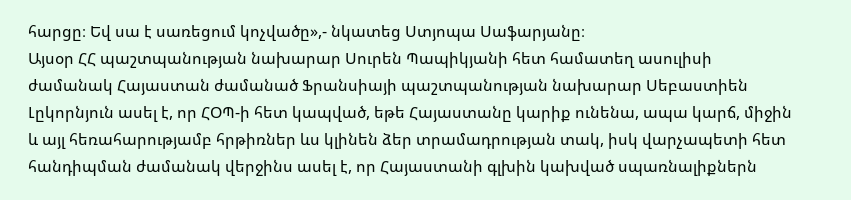հարցը։ Եվ սա է սառեցում կոչվածը»,- նկատեց Ստյոպա Սաֆարյանը։
Այսօր ՀՀ պաշտպանության նախարար Սուրեն Պապիկյանի հետ համատեղ ասուլիսի ժամանակ Հայաստան ժամանած Ֆրանսիայի պաշտպանության նախարար Սեբաստիեն Լըկորնյուն ասել է, որ ՀՕՊ-ի հետ կապված, եթե Հայաստանը կարիք ունենա, ապա կարճ, միջին և այլ հեռահարությամբ հրթիռներ ևս կլինեն ձեր տրամադրության տակ, իսկ վարչապետի հետ հանդիպման ժամանակ վերջինս ասել է, որ Հայաստանի գլխին կախված սպառնալիքներն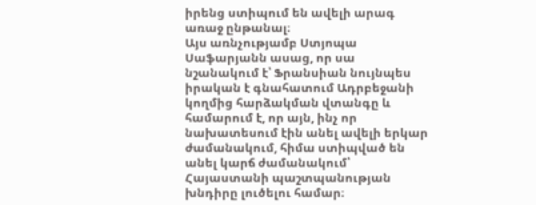իրենց ստիպում են ավելի արագ առաջ ընթանալ։
Այս առնչությամբ Ստյոպա Սաֆարյանն ասաց, որ սա նշանակում է՝ Ֆրանսիան նույնպես իրական է գնահատում Ադրբեջանի կողմից հարձակման վտանգը և համարում է, որ այն, ինչ որ նախատեսում էին անել ավելի երկար ժամանակում, հիմա ստիպված են անել կարճ ժամանակում՝ Հայաստանի պաշտպանության խնդիրը լուծելու համար։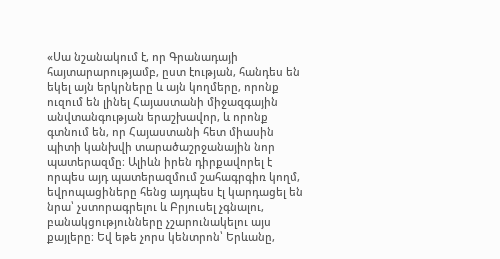«Սա նշանակում է, որ Գրանադայի հայտարարությամբ, ըստ էության, հանդես են եկել այն երկրները և այն կողմերը, որոնք ուզում են լինել Հայաստանի միջազգային անվտանգության երաշխավոր, և որոնք գտնում են, որ Հայաստանի հետ միասին պիտի կանխվի տարածաշրջանային նոր պատերազմը։ Ալիևն իրեն դիրքավորել է որպես այդ պատերազմում շահագրգիռ կողմ, եվրոպացիները հենց այդպես էլ կարդացել են նրա՝ չստորագրելու և Բրյուսել չգնալու, բանակցությունները չշարունակելու այս քայլերը։ Եվ եթե չորս կենտրոն՝ Երևանը,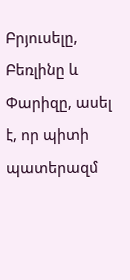Բրյուսելը, Բեռլինը և Փարիզը, ասել է, որ պիտի պատերազմ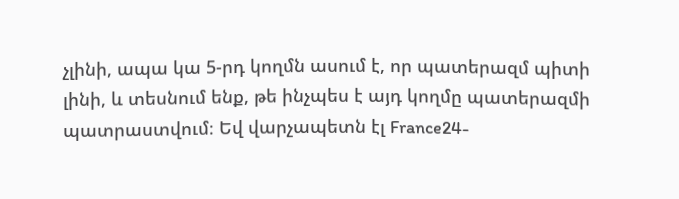չլինի, ապա կա 5-րդ կողմն ասում է, որ պատերազմ պիտի լինի, և տեսնում ենք, թե ինչպես է այդ կողմը պատերազմի պատրաստվում։ Եվ վարչապետն էլ France24-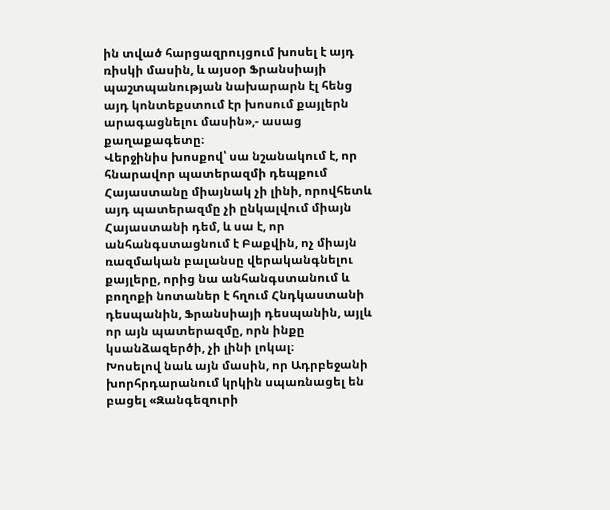ին տված հարցազրույցում խոսել է այդ ռիսկի մասին, և այսօր Ֆրանսիայի պաշտպանության նախարարն էլ հենց այդ կոնտեքստում էր խոսում քայլերն արագացնելու մասին»,- ասաց քաղաքագետը։
Վերջինիս խոսքով՝ սա նշանակում է, որ հնարավոր պատերազմի դեպքում Հայաստանը միայնակ չի լինի, որովհետև այդ պատերազմը չի ընկալվում միայն Հայաստանի դեմ, և սա է, որ անհանգստացնում է Բաքվին, ոչ միայն ռազմական բալանսը վերականգնելու քայլերը, որից նա անհանգստանում և բողոքի նոտաներ է հղում Հնդկաստանի դեսպանին, Ֆրանսիայի դեսպանին, այլև որ այն պատերազմը, որն ինքը կսանձազերծի, չի լինի լոկալ։
Խոսելով նաև այն մասին, որ Ադրբեջանի խորհրդարանում կրկին սպառնացել են բացել «Զանգեզուրի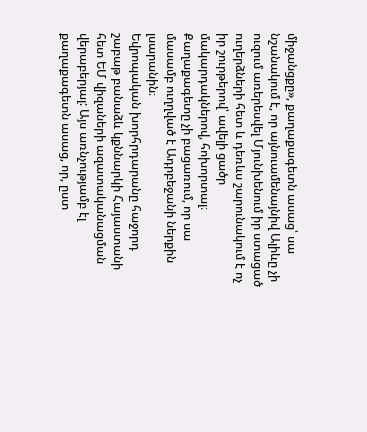միջանցքը», քաղաքագետն ասաց՝ սա նշանակում է, որ այնուամենայնիվ Ալիևը չի ուզում առերեսվել Մյունխենում իր ստացած ուղերձների հետ և դեռևս շարունակում է ոչ իր շուրթերով՝ ավելի ցածր մակարդակներով, հոխորտալ։ Քաղաքագետը չի բացառում, որ սա մասամբ ուղղված է Ադրբեջանի ներքին լսարանին։
Եվրոպական խորհրդարանը հաջորդ շաբաթ բանաձև կքննարկի Հայաստանի հետ ԵՄ վիզաների ազատականացման վերաբերյալ: Այս առնչությամբ էլ քաղաքագետն ասաց, որ, ըստ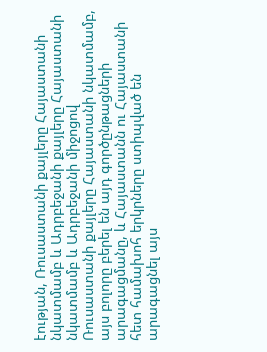էության, Ռուսաստանի քայլերը Հայաստանի նկատմամբ և Ադրբեջանի քայլերը Հայաստանի նկատմամբ և Ադրբեջանի միջոցով Ռուսաստանի քայլերը Հայաստանի նկատմամբ, այս բոլորը բերել են այդ գործընթացների արագացմանը, և Հայաստանն ու Հայաստանի հետ համախոհ երկրները ստիպված են արագացնել այս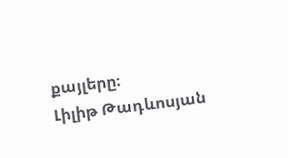քայլերը։
Լիլիթ Թադևոսյան